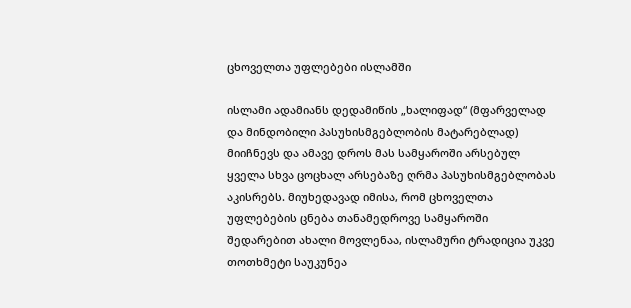ცხოველთა უფლებები ისლამში

ისლამი ადამიანს დედამიწის „ხალიფად“ (მფარველად და მინდობილი პასუხისმგებლობის მატარებლად) მიიჩნევს და ამავე დროს მას სამყაროში არსებულ ყველა სხვა ცოცხალ არსებაზე ღრმა პასუხისმგებლობას აკისრებს. მიუხედავად იმისა, რომ ცხოველთა უფლებების ცნება თანამედროვე სამყაროში შედარებით ახალი მოვლენაა, ისლამური ტრადიცია უკვე თოთხმეტი საუკუნეა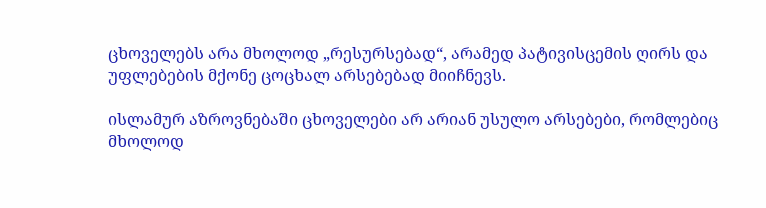ცხოველებს არა მხოლოდ „რესურსებად“, არამედ პატივისცემის ღირს და უფლებების მქონე ცოცხალ არსებებად მიიჩნევს.

ისლამურ აზროვნებაში ცხოველები არ არიან უსულო არსებები, რომლებიც მხოლოდ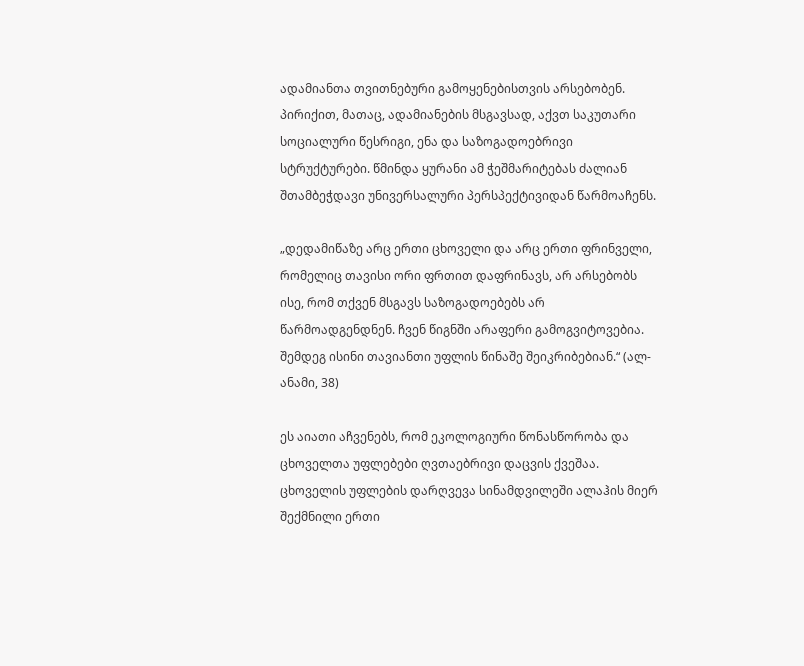ადამიანთა თვითნებური გამოყენებისთვის არსებობენ. პირიქით, მათაც, ადამიანების მსგავსად, აქვთ საკუთარი სოციალური წესრიგი, ენა და საზოგადოებრივი სტრუქტურები. წმინდა ყურანი ამ ჭეშმარიტებას ძალიან შთამბეჭდავი უნივერსალური პერსპექტივიდან წარმოაჩენს.

„დედამიწაზე არც ერთი ცხოველი და არც ერთი ფრინველი, რომელიც თავისი ორი ფრთით დაფრინავს, არ არსებობს ისე, რომ თქვენ მსგავს საზოგადოებებს არ წარმოადგენდნენ. ჩვენ წიგნში არაფერი გამოგვიტოვებია. შემდეგ ისინი თავიანთი უფლის წინაშე შეიკრიბებიან.“ (ალ-ანამი, 38)

ეს აიათი აჩვენებს, რომ ეკოლოგიური წონასწორობა და ცხოველთა უფლებები ღვთაებრივი დაცვის ქვეშაა. ცხოველის უფლების დარღვევა სინამდვილეში ალაჰის მიერ შექმნილი ერთი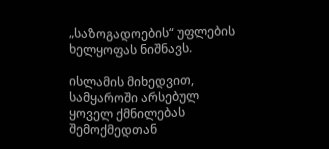„საზოგადოების“ უფლების ხელყოფას ნიშნავს.

ისლამის მიხედვით, სამყაროში არსებულ ყოველ ქმნილებას შემოქმედთან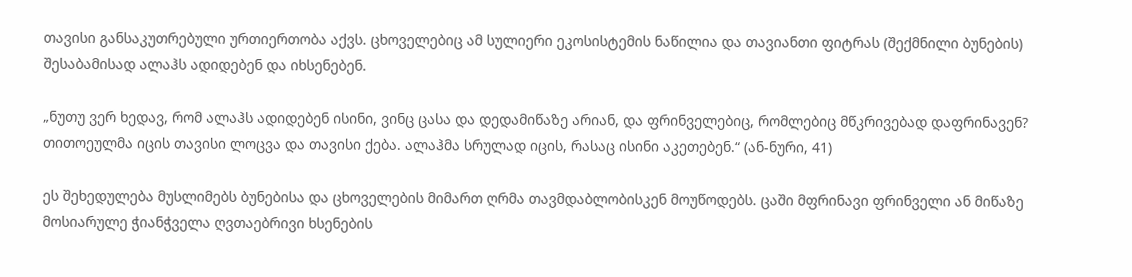თავისი განსაკუთრებული ურთიერთობა აქვს. ცხოველებიც ამ სულიერი ეკოსისტემის ნაწილია და თავიანთი ფიტრას (შექმნილი ბუნების) შესაბამისად ალაჰს ადიდებენ და იხსენებენ.

„ნუთუ ვერ ხედავ, რომ ალაჰს ადიდებენ ისინი, ვინც ცასა და დედამიწაზე არიან, და ფრინველებიც, რომლებიც მწკრივებად დაფრინავენ? თითოეულმა იცის თავისი ლოცვა და თავისი ქება. ალაჰმა სრულად იცის, რასაც ისინი აკეთებენ.“ (ან-ნური, 41)

ეს შეხედულება მუსლიმებს ბუნებისა და ცხოველების მიმართ ღრმა თავმდაბლობისკენ მოუწოდებს. ცაში მფრინავი ფრინველი ან მიწაზე მოსიარულე ჭიანჭველა ღვთაებრივი ხსენების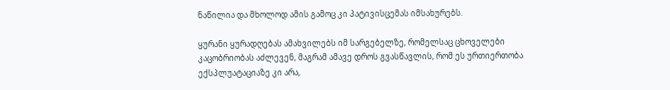ნაწილია და მხოლოდ ამის გამოც კი პატივისცემას იმსახურებს.

ყურანი ყურადღებას ამახვილებს იმ სარგებელზე, რომელსაც ცხოველები კაცობრიობას აძლევენ, მაგრამ ამავე დროს გვასწავლის, რომ ეს ურთიერთობა ექსპლუატაციაზე კი არა,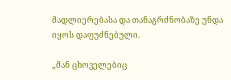მადლიერებასა და თანაგრძნობაზე უნდა იყოს დაფუძნებული.

„მან ცხოველებიც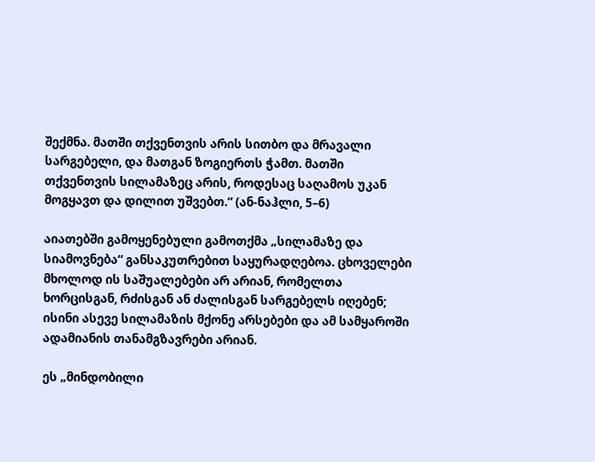შექმნა. მათში თქვენთვის არის სითბო და მრავალი სარგებელი, და მათგან ზოგიერთს ჭამთ. მათში თქვენთვის სილამაზეც არის, როდესაც საღამოს უკან მოგყავთ და დილით უშვებთ.“ (ან-ნაჰლი, 5–6)

აიათებში გამოყენებული გამოთქმა „სილამაზე და სიამოვნება“ განსაკუთრებით საყურადღებოა. ცხოველები მხოლოდ ის საშუალებები არ არიან, რომელთა ხორცისგან, რძისგან ან ძალისგან სარგებელს იღებენ; ისინი ასევე სილამაზის მქონე არსებები და ამ სამყაროში ადამიანის თანამგზავრები არიან.

ეს „მინდობილი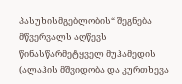პასუხისმგებლობის“ შეგნება მწვერვალს აღწევს წინასწარმეტყველ მუჰამედის (ალაჰის მშვიდობა და კურთხევა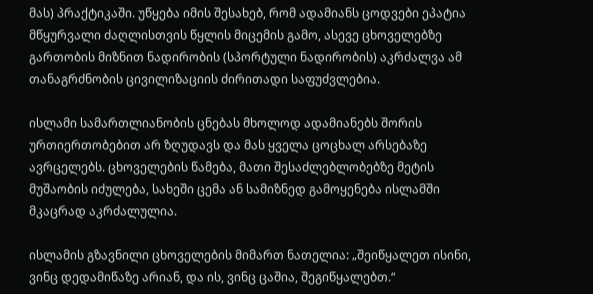მას) პრაქტიკაში. უწყება იმის შესახებ, რომ ადამიანს ცოდვები ეპატია მწყურვალი ძაღლისთვის წყლის მიცემის გამო, ასევე ცხოველებზე გართობის მიზნით ნადირობის (სპორტული ნადირობის) აკრძალვა ამ თანაგრძნობის ცივილიზაციის ძირითადი საფუძვლებია.

ისლამი სამართლიანობის ცნებას მხოლოდ ადამიანებს შორის ურთიერთობებით არ ზღუდავს და მას ყველა ცოცხალ არსებაზე ავრცელებს. ცხოველების წამება, მათი შესაძლებლობებზე მეტის მუშაობის იძულება, სახეში ცემა ან სამიზნედ გამოყენება ისლამში მკაცრად აკრძალულია.

ისლამის გზავნილი ცხოველების მიმართ ნათელია: „შეიწყალეთ ისინი, ვინც დედამიწაზე არიან, და ის, ვინც ცაშია, შეგიწყალებთ.“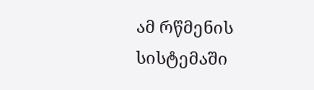ამ რწმენის სისტემაში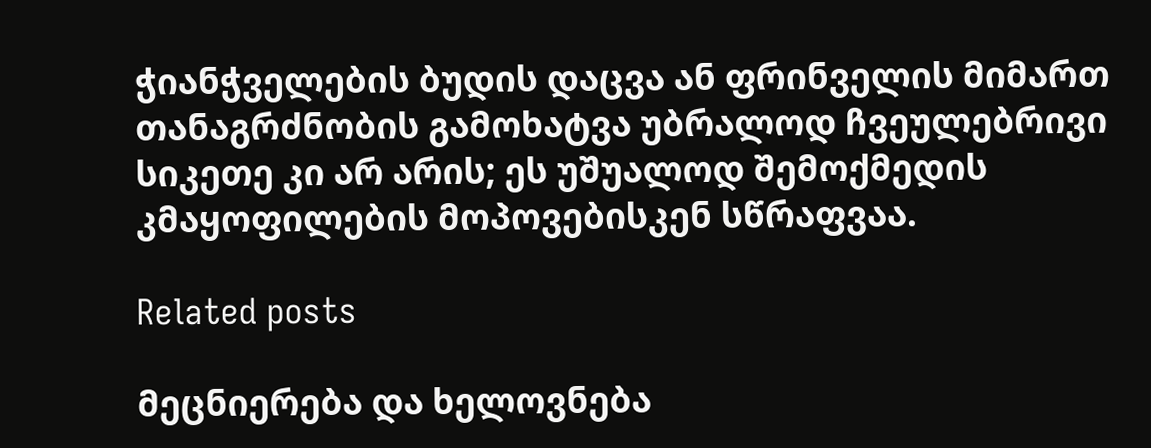ჭიანჭველების ბუდის დაცვა ან ფრინველის მიმართ თანაგრძნობის გამოხატვა უბრალოდ ჩვეულებრივი სიკეთე კი არ არის; ეს უშუალოდ შემოქმედის კმაყოფილების მოპოვებისკენ სწრაფვაა.

Related posts

მეცნიერება და ხელოვნება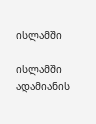ისლამში

ისლამში ადამიანის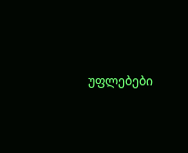უფლებები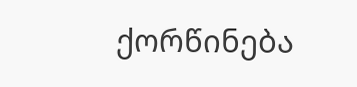ქორწინება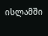ისლამში